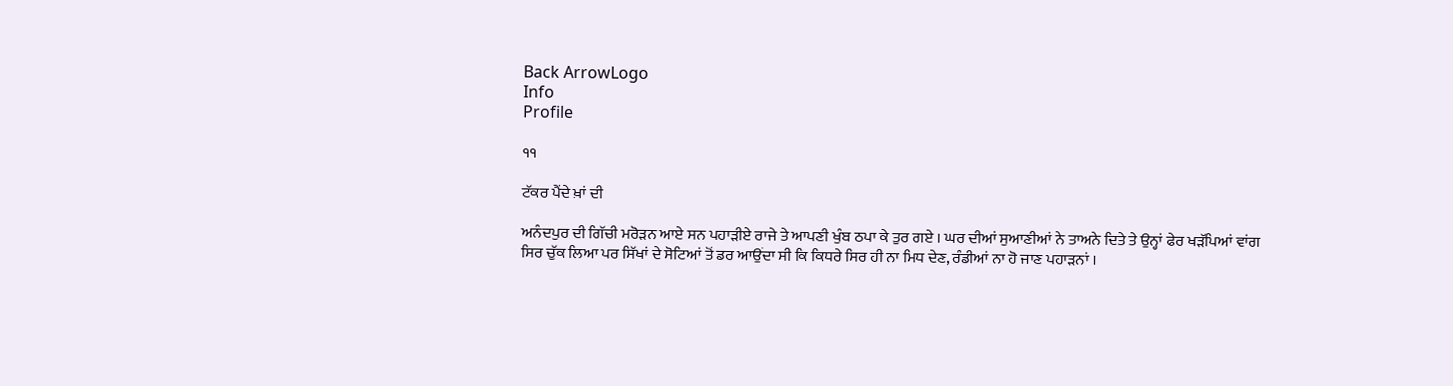Back ArrowLogo
Info
Profile

੧੧

ਟੱਕਰ ਪੈਂਦੇ ਖ਼ਾਂ ਦੀ

ਅਨੰਦਪੁਰ ਦੀ ਗਿੱਚੀ ਮਰੋੜਨ ਆਏ ਸਨ ਪਹਾੜੀਏ ਰਾਜੇ ਤੇ ਆਪਣੀ ਖੁੰਬ ਠਪਾ ਕੇ ਤੁਰ ਗਏ । ਘਰ ਦੀਆਂ ਸੁਆਣੀਆਂ ਨੇ ਤਾਅਨੇ ਦਿਤੇ ਤੇ ਉਨ੍ਹਾਂ ਫੇਰ ਖੜੱਪਿਆਂ ਵਾਂਗ ਸਿਰ ਚੁੱਕ ਲਿਆ ਪਰ ਸਿੱਖਾਂ ਦੇ ਸੋਟਿਆਂ ਤੋਂ ਡਰ ਆਉਂਦਾ ਸੀ ਕਿ ਕਿਧਰੇ ਸਿਰ ਹੀ ਨਾ ਮਿਧ ਦੇਣ, ਰੰਡੀਆਂ ਨਾ ਹੋ ਜਾਣ ਪਹਾੜਨਾਂ ।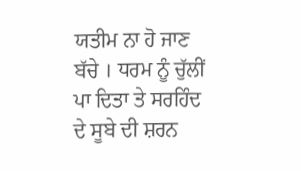ਯਤੀਮ ਨਾ ਹੋ ਜਾਣ ਬੱਚੇ । ਧਰਮ ਨੂੰ ਚੁੱਲੀਂ ਪਾ ਦਿਤਾ ਤੇ ਸਰਹਿੰਦ ਦੇ ਸੂਬੇ ਦੀ ਸ਼ਰਨ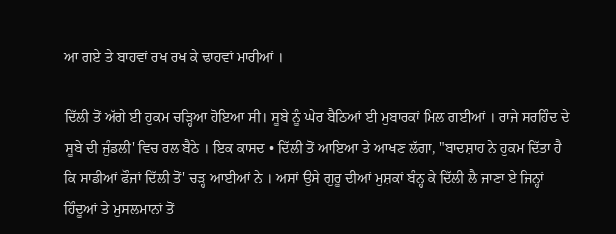ਆ ਗਏ ਤੇ ਬਾਹਵਾਂ ਰਖ ਰਖ ਕੇ ਢਾਹਵਾਂ ਮਾਰੀਆਂ ।

ਦਿੱਲੀ ਤੋਂ ਅੱਗੇ ਈ ਹੁਕਮ ਚੜ੍ਹਿਆ ਹੋਇਆ ਸੀ। ਸੂਬੇ ਨੂੰ ਘੇਰ ਬੈਠਿਆਂ ਈ ਮੁਬਾਰਕਾਂ ਮਿਲ ਗਈਆਂ । ਰਾਜੇ ਸਰਹਿੰਦ ਦੇ ਸੂਬੇ ਦੀ ਜੁੰਡਲੀ' ਵਿਚ ਰਲ ਬੈਠੇ । ਇਕ ਕਾਸਦ • ਦਿੱਲੀ ਤੋਂ ਆਇਆ ਤੇ ਆਖਣ ਲੱਗਾ, "ਬਾਦਸ਼ਾਹ ਨੇ ਹੁਕਮ ਦਿੱਤਾ ਹੈ ਕਿ ਸਾਡੀਆਂ ਫੌਜਾਂ ਦਿੱਲੀ ਤੋਂ' ਚੜ੍ਹ ਆਈਆਂ ਨੇ । ਅਸਾਂ ਉਸੇ ਗੁਰੂ ਦੀਆਂ ਮੁਸ਼ਕਾਂ ਬੰਨ੍ਹ ਕੇ ਦਿੱਲੀ ਲੈ ਜਾਣਾ ਏ ਜਿਨ੍ਹਾਂ ਹਿੰਦੂਆਂ ਤੇ ਮੁਸਲਮਾਨਾਂ ਤੋਂ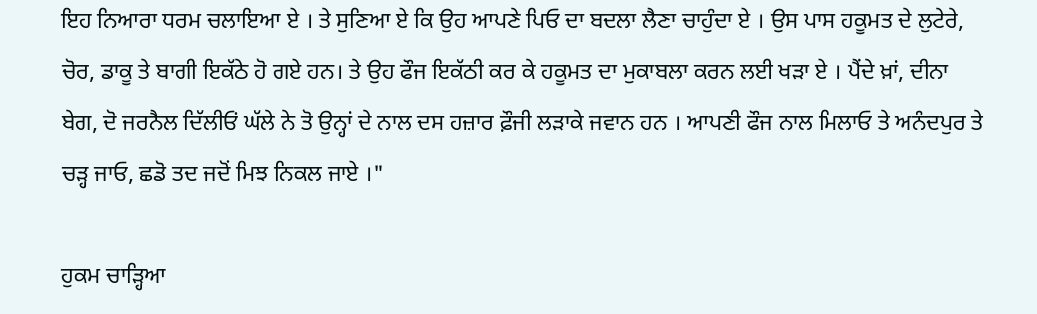ਇਹ ਨਿਆਰਾ ਧਰਮ ਚਲਾਇਆ ਏ । ਤੇ ਸੁਣਿਆ ਏ ਕਿ ਉਹ ਆਪਣੇ ਪਿਓ ਦਾ ਬਦਲਾ ਲੈਣਾ ਚਾਹੁੰਦਾ ਏ । ਉਸ ਪਾਸ ਹਕੂਮਤ ਦੇ ਲੁਟੇਰੇ, ਚੋਰ, ਡਾਕੂ ਤੇ ਬਾਗੀ ਇਕੱਠੇ ਹੋ ਗਏ ਹਨ। ਤੇ ਉਹ ਫੌਜ ਇਕੱਠੀ ਕਰ ਕੇ ਹਕੂਮਤ ਦਾ ਮੁਕਾਬਲਾ ਕਰਨ ਲਈ ਖੜਾ ਏ । ਪੈਂਦੇ ਖ਼ਾਂ, ਦੀਨਾ ਬੇਗ, ਦੋ ਜਰਨੈਲ ਦਿੱਲੀਓਂ ਘੱਲੇ ਨੇ ਤੋ ਉਨ੍ਹਾਂ ਦੇ ਨਾਲ ਦਸ ਹਜ਼ਾਰ ਫ਼ੌਜੀ ਲੜਾਕੇ ਜਵਾਨ ਹਨ । ਆਪਣੀ ਫੌਜ ਨਾਲ ਮਿਲਾਓ ਤੇ ਅਨੰਦਪੁਰ ਤੇ ਚੜ੍ਹ ਜਾਓ, ਛਡੋ ਤਦ ਜਦੋਂ ਮਿਝ ਨਿਕਲ ਜਾਏ ।"

ਹੁਕਮ ਚਾੜ੍ਹਿਆ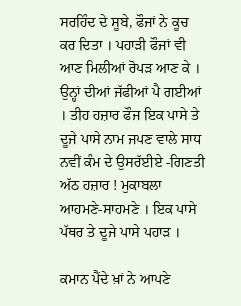ਸਰਹਿੰਦ ਦੇ ਸੂਬੇ, ਫੌਜਾਂ ਨੇ ਕੂਚ ਕਰ ਦਿਤਾ । ਪਹਾੜੀ ਫੌਜਾਂ ਵੀ ਆਣ ਮਿਲੀਆਂ ਰੋਪੜ ਆਣ ਕੇ । ਉਨ੍ਹਾਂ ਦੀਆਂ ਜੱਫੀਆਂ ਪੈ ਗਈਆਂ । ਤੀਹ ਹਜ਼ਾਰ ਫੌਜ ਇਕ ਪਾਸੇ ਤੇ ਦੂਜੇ ਪਾਸੇ ਨਾਮ ਜਪਣ ਵਾਲੇ ਸਾਧ ਨਵੀਂ ਕੰਮ ਦੇ ਉਸਰੱਈਏ -ਗਿਣਤੀ ਅੱਠ ਹਜ਼ਾਰ ! ਮੁਕਾਬਲਾ ਆਹਮਣੇ-ਸਾਹਮਣੇ । ਇਕ ਪਾਸੇ ਪੱਥਰ ਤੇ ਦੂਜੇ ਪਾਸੇ ਪਹਾੜ ।

ਕਮਾਨ ਪੈਂਦੇ ਖ਼ਾਂ ਨੇ ਆਪਣੇ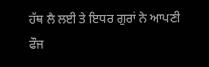ਹੱਥ ਲੈ ਲਈ ਤੇ ਇਧਰ ਗੁਰਾਂ ਨੇ ਆਪਣੀ ਫੌਜ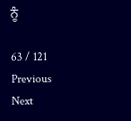ਨੂੰ

63 / 121
Previous
Next